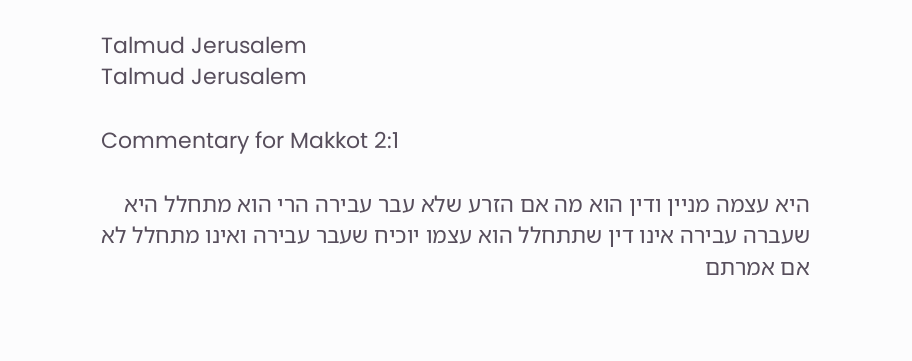Talmud Jerusalem
Talmud Jerusalem

Commentary for Makkot 2:1

היא עצמה מניין ודין הוא מה אם הזרע שלא עבר עבירה הרי הוא מתחלל היא שעברה עבירה אינו דין שתתחלל הוא עצמו יוכיח שעבר עבירה ואינו מתחלל לא אם אמרתם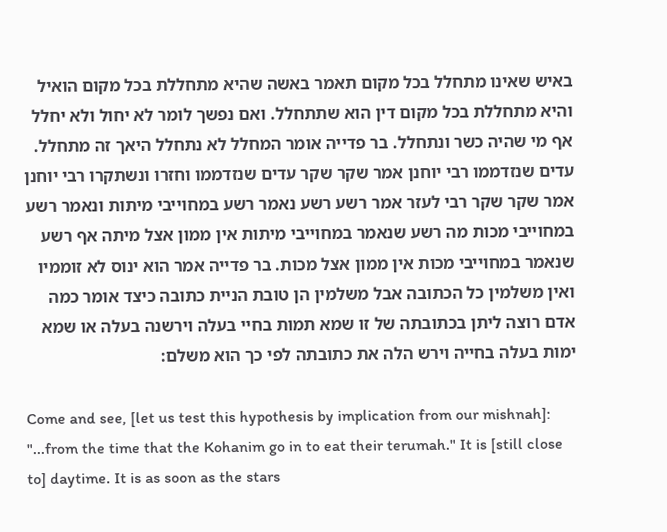באיש שאינו מתחלל בכל מקום תאמר באשה שהיא מתחללת בכל מקום הואיל והיא מתחללת בכל מקום דין הוא שתתחלל. ואם נפשך לומר לא יחול ולא יחלל אף מי שהיה כשר ונתחלל. בר פדייה אומר המחלל לא נתחלל היאך זה מתחלל. עדים שנזדממו רבי יוחנן אמר שקר שקר עדים שנזדממו וחזרו ונשתקרו רבי יוחנן אמר שקר שקר רבי לעזר אמר רשע רשע נאמר רשע במחוייבי מיתות ונאמר רשע במחוייבי מכות מה רשע שנאמר במחוייבי מיתות אין ממון אצל מיתה אף רשע שנאמר במחוייבי מכות אין ממון אצל מכות. בר פדייה אמר הוא ינוס לא זוממיו ואין משלמין כל הכתובה אבל משלמין הן טובת הניית כתובה כיצד אומר כמה אדם רוצה ליתן בכתובתה של זו שמא תמות בחיי בעלה וירשנה בעלה או שמא ימות בעלה בחייה וירש הלה את כתובתה לפי כך הוא משלם:

Come and see, [let us test this hypothesis by implication from our mishnah]: "...from the time that the Kohanim go in to eat their terumah." It is [still close to] daytime. It is as soon as the stars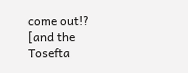come out!? [and the Tosefta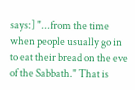says:] "...from the time when people usually go in to eat their bread on the eve of the Sabbath." That is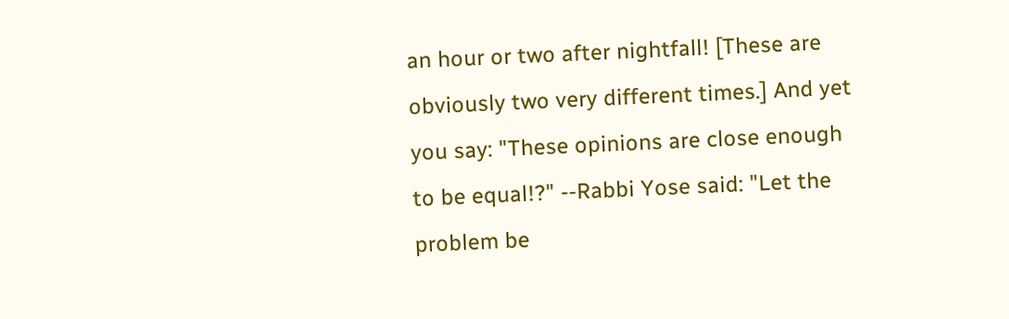an hour or two after nightfall! [These are obviously two very different times.] And yet you say: "These opinions are close enough to be equal!?" --Rabbi Yose said: "Let the problem be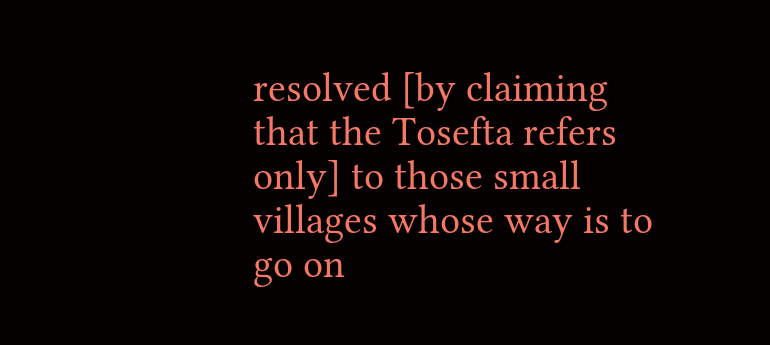resolved [by claiming that the Tosefta refers only] to those small villages whose way is to go on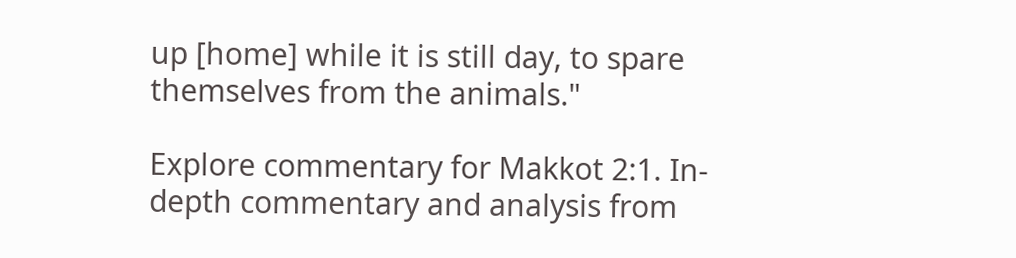up [home] while it is still day, to spare themselves from the animals."

Explore commentary for Makkot 2:1. In-depth commentary and analysis from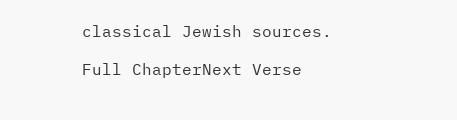classical Jewish sources.

Full ChapterNext Verse